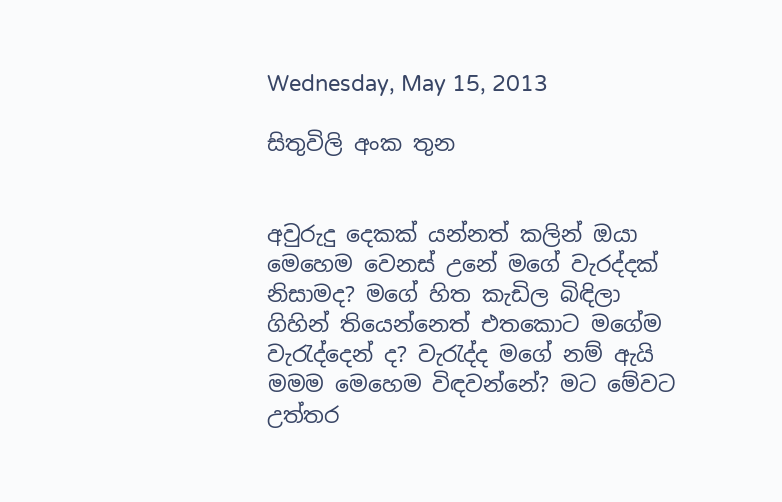Wednesday, May 15, 2013

සිතුවිලි අංක තුන


අවුරුදු දෙකක් යන්නත් කලින් ඔයා මෙහෙම වෙනස් උනේ මගේ වැරද්දක් නිසාමද? මගේ හිත කැඩිල බිඳිලා ගිහින් තියෙන්නෙත් එතකොට මගේම වැරැද්දෙන් ද? වැරැද්ද මගේ නම් ඇයි මමම මෙහෙම විඳවන්නේ? මට මේවට උත්තර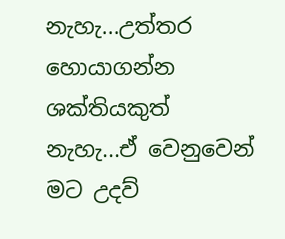නැහැ...උත්තර හොයාගන්න ශක්තියකුත් නැහැ...ඒ වෙනුවෙන් මට උදව්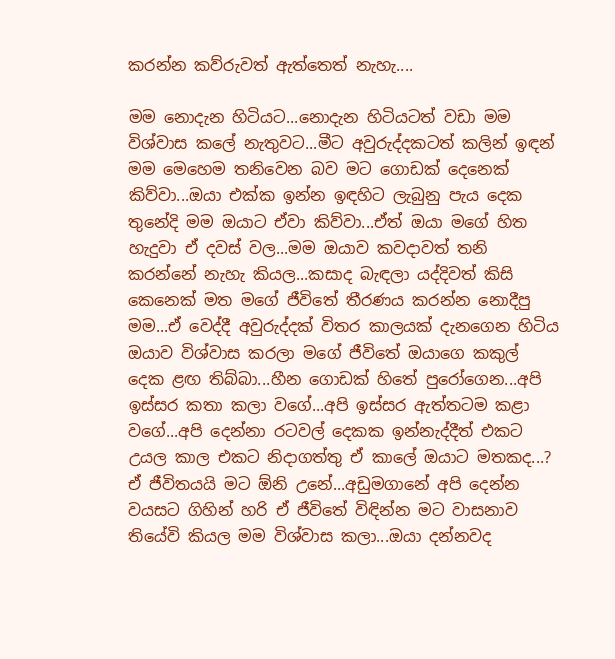කරන්න කව්රුවත් ඇත්තෙත් නැහැ....

මම නොදැන හිටියට...නොදැන හිටියටත් වඩා මම විශ්වාස කලේ නැතුවට...මීට අවුරුද්දකටත් කලින් ඉඳන් මම මෙහෙම තනිවෙන බව මට ගොඩක් දෙනෙක් කිව්වා...ඔයා එක්ක ඉන්න ඉඳහිට ලැබුනු පැය දෙක තුනේදි මම ඔයාට ඒවා කිව්වා...ඒත් ඔයා මගේ හිත හැදුවා ඒ දවස් වල...මම ඔයාව කවදාවත් තනි කරන්නේ නැහැ කියල...කසාද බැඳලා යද්දිවත් කිසි කෙනෙක් මත මගේ ජීවිතේ තීරණය කරන්න නොදීපු මම...ඒ වෙද්දී අවුරුද්දක් විතර කාලයක් දැනගෙන හිටිය ඔයාව විශ්වාස කරලා මගේ ජීවිතේ ඔයාගෙ කකුල් දෙක ළඟ තිබ්බා...හීන ගොඩක් හිතේ පුරෝගෙන...අපි ඉස්සර කතා කලා වගේ...අපි ඉස්සර ඇත්තටම කළා වගේ...අපි දෙන්නා රටවල් දෙකක ඉන්නැද්දීත් එකට උයල කාල එකට නිදාගත්තු ඒ කාලේ ඔයාට මතකද...?  ඒ ජීවිතයයි මට ඕනි උනේ...අඩුමගානේ අපි දෙන්න වයසට ගිහින් හරි ඒ ජීවිතේ විඳින්න මට වාසනාව තියේවි කියල මම විශ්වාස කලා...ඔයා දන්නවද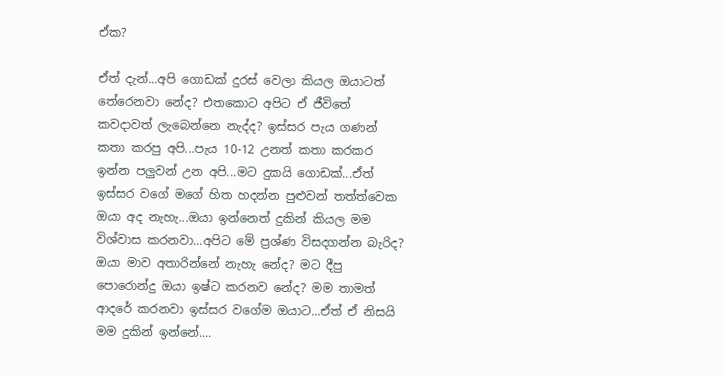ඒක?

ඒත් දැන්...අපි ගොඩක් දුරස් වෙලා කියල ඔයාටත් තේරෙනවා නේද? එතකොට අපිට ඒ ජීවිතේ කවදාවත් ලැබෙන්නෙ නැද්ද? ඉස්සර පැය ගණන් කතා කරපු අපි...පැය 10-12 උනත් කතා කරකර ඉන්න පලුවන් උන අපි...මට දුකයි ගොඩක්...ඒත් ඉස්සර වගේ මගේ හිත හදන්න පුළුවන් තත්ත්වෙක ඔයා අද නැහැ...ඔයා ඉන්නෙත් දුකින් කියල මම විශ්වාස කරනවා...අපිට මේ ප්‍රශ්ණ විසදගන්න බැරිද? ඔයා මාව අතාරින්නේ නැහැ නේද? මට දීපු පොරොන්දු ඔයා ඉෂ්ට කරනව නේද? මම තාමත් ආදරේ කරනවා ඉස්සර වගේම ඔයාට...ඒත් ඒ නිසයි මම දුකින් ඉන්නේ....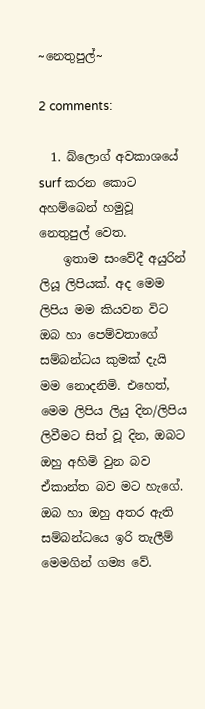~නෙතුපුල්~

2 comments:

  1. බ්ලොග් අවකාශයේ surf කරන කොට අහම්බෙන් හමුවූ නෙතුපුල් වෙත.
    ඉතාම සංවේදී අයුරින් ලියූ ලිපියක්. අද මෙම ලිපිය මම කියවන විට ඔබ හා පෙම්වතාගේ සම්බන්ධය කුමක් දැයි මම නොදනිමි. එහෙත්, මෙම ලිපිය ලියු දින/ලිපිය ලිවීමට සිත් වූ දින, ඔබට ඔහු අහිමි වුන බව ඒකාන්ත බව මට හැගේ. ඔබ හා ඔහු අතර ඇති සම්බන්ධයෙ ඉරි තැලීම් මෙමගින් ගම්‍ය වේ.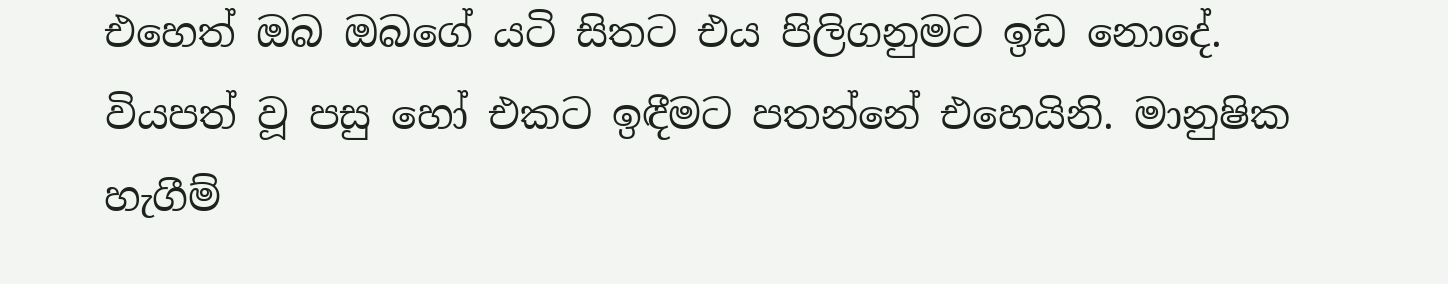එහෙත් ඔබ ඔබගේ යටි සිතට එය පිලිගනුමට ඉඩ නොදේ. වියපත් වූ පසු හෝ එකට ඉඳීමට පතන්නේ එහෙයිනි. මානුෂික හැගීම්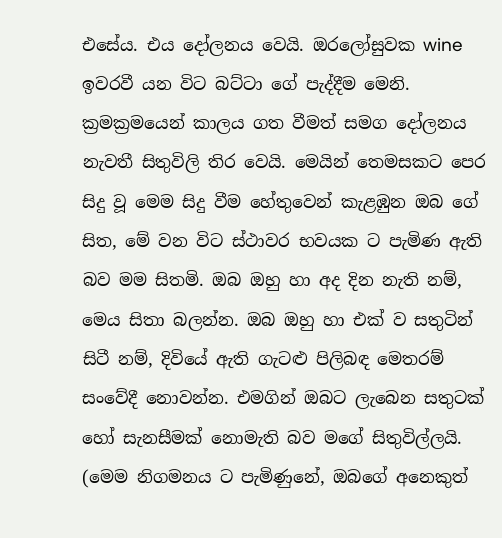එසේය. එය දෝලනය වෙයි. ඔරලෝසුවක wine ඉවරවී යන විට බට්ටා ගේ පැද්දීම මෙනි. ක්‍රමක්‍රමයෙන් කාලය ගත වීමත් සමග දෝලනය නැවතී සිතුවිලි තිර වෙයි. මෙයින් තෙමසකට පෙර සිදු වූ මෙම සිදු වීම හේතුවෙන් කැළඹුන ඔබ ගේ සිත, මේ වන විට ස්ථාවර භවයක ට පැමිණ ඇති බව මම සිතමි. ඔබ ඔහු හා අද දින නැති නම්, මෙය සිතා බලන්න. ඔබ ඔහු හා එක් ව සතුටින් සිටී නම්, දිවියේ ඇති ගැටළු පිලිබඳ මෙතරම් සංවේදී නොවන්න. එමගින් ඔබට ලැබෙන සතුටක් හෝ සැනසීමක් නොමැති බව මගේ සිතුවිල්ලයි. (මෙම නිගමනය ට පැමිණුනේ, ඔබගේ අනෙකුත්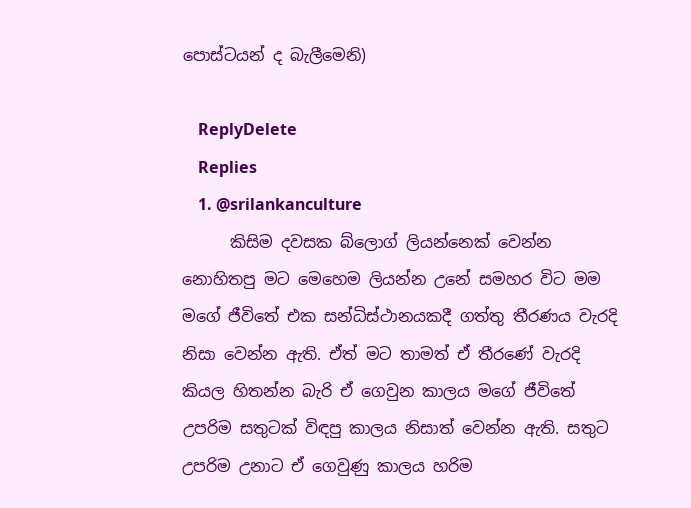පොස්ටයන් ද බැලීමෙනි)

    ReplyDelete
    Replies
    1. @srilankanculture
      කිසිම දවසක බ්ලොග් ලියන්නෙක් වෙන්න නොහිතපු මට මෙහෙම ලියන්න උනේ සමහර විට මම මගේ ජීවිතේ එක සන්ධිස්ථානයකදී ගත්තු තීරණය වැරදි නිසා වෙන්න ඇති. ඒත් මට තාමත් ඒ තීරණේ වැරදි කියල හිතන්න බැරි ඒ ගෙවුන කාලය මගේ ජීවිතේ උපරිම සතුටක් විඳපු කාලය නිසාත් වෙන්න ඇති. සතුට උපරිම උනාට ඒ ගෙවුණු කාලය හරිම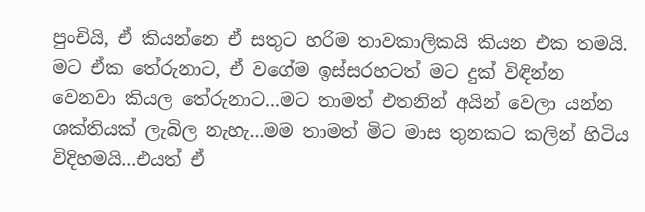පුංචියි, ඒ කියන්නෙ ඒ සතුට හරිම තාවකාලිකයි කියන එක තමයි. මට ඒක තේරුනාට, ඒ වගේම ඉස්සරහටත් මට දුක් විඳින්න වෙනවා කියල තේරුනාට...මට තාමත් එතනින් අයින් වෙලා යන්න ශක්තියක් ලැබිල නැහැ...මම තාමත් මිට මාස තුනකට කලින් හිටිය විදිහමයි...එයත් ඒ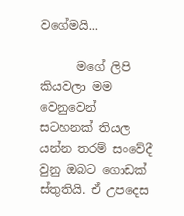වගේමයි...

      මගේ ලිපි කියවලා මම වෙනුවෙන් සටහනක් තියල යන්න තරම් සංවේදී වුනු ඔබට ගොඩක් ස්තුතියි. ඒ උපදෙස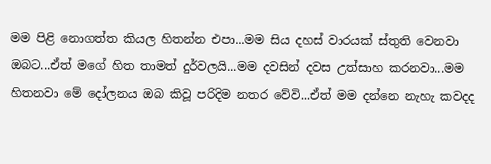මම පිළි නොගත්ත කියල හිතන්න එපා...මම සිය දහස් වාරයක් ස්තුති වෙනවා ඔබට...ඒත් මගේ හිත තාමත් දුර්වලයි...මම දවසින් දවස උත්සාහ කරනවා...මම හිතනවා මේ දෝලනය ඔබ කිවූ පරිදිම නතර වේවි...ඒත් මම දන්නෙ නැහැ කවදද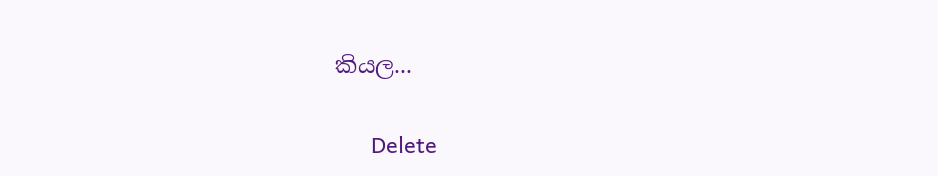කියල...

      Delete